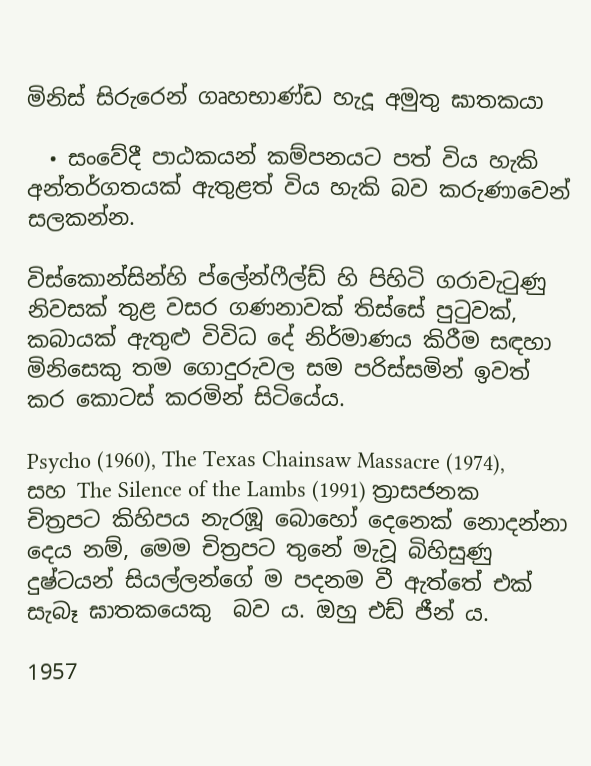මිනිස් සිරුරෙන් ගෘහභාණ්ඩ හැදූ අමුතු ඝාතකයා

  • සංවේදී පාඨකයන් කම්පනයට පත් විය හැකි අන්තර්ගතයක් ඇතුළත් විය හැකි බව කරුණාවෙන් සලකන්න.

විස්කොන්සින්හි ප්ලේන්ෆීල්ඩ් හි පිහිටි ගරාවැටුණු නිවසක් තුළ වසර ගණනාවක් තිස්සේ පුටුවක්, කබායක් ඇතුළු විවිධ දේ නිර්මාණය කිරීම සඳහා මිනිසෙකු තම ගොදුරුවල සම පරිස්සමින් ඉවත් කර කොටස් කරමින් සිටියේය.

Psycho (1960), The Texas Chainsaw Massacre (1974), සහ The Silence of the Lambs (1991) ත්‍රාසජනක චිත්‍රපට කිහිපය නැරඹූ බොහෝ දෙනෙක් නොදන්නා දෙය නම්, මෙම චිත්‍රපට තුනේ මැවූ බිහිසුණු දුෂ්ටයන් සියල්ලන්ගේ ම පදනම වී ඇත්තේ එක් සැබෑ ඝාතකයෙකු  බව ය. ඔහු එඩ් ජීන් ය.

1957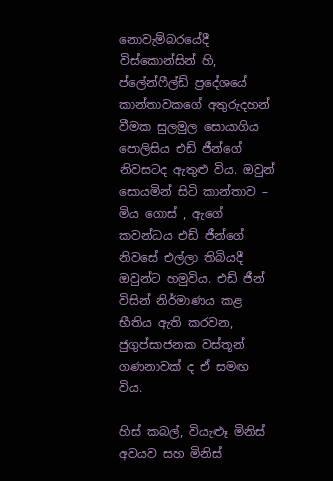නොවැම්බරයේදී විස්කොන්සින් හි, ප්ලේන්ෆීල්ඩ් ප්‍රදේශයේ කාන්තාවකගේ අතුරුදහන් වීමක සුලමුල සොයාගිය පොලිසිය එඩ් ජීන්ගේ නිවසටද ඇතුළු විය. ඔවුන් සොයමින් සිටි කාන්තාව – මිය ගොස් , ඇගේ කවන්ධය එඩ් ජීන්ගේ නිවසේ එල්ලා තිබියදී ඔවුන්ට හමුවිය. එඩ් ජීන් විසින් නිර්මාණය කළ භීතිය ඇති කරවන, ජුගුප්සාජනක වස්තූන් ගණනාවක් ද ඒ සමඟ විය.

හිස් කබල්, වියැළූ මිනිස් අවයව සහ මිනිස්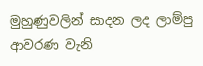මුහුණුවලින් සාදන ලද ලාම්පු ආවරණ වැනි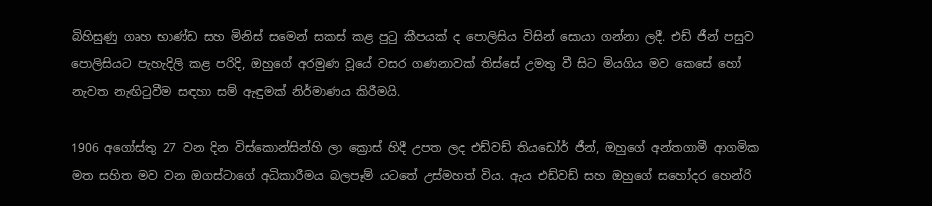බිහිසුණු ගෘහ භාණ්ඩ සහ මිනිස් සමෙන් සකස් කළ පුටු කීපයක් ද පොලිසිය විසින් සොයා ගන්නා ලදී. එඩ් ජීන් පසුව පොලිසියට පැහැදිලි කළ පරිදි, ඔහුගේ අරමුණ වූයේ වසර ගණනාවක් තිස්සේ උමතු වී සිට මියගිය මව කෙසේ හෝ නැවත නැඟිටුවීම සඳහා සම් ඇඳුමක් නිර්මාණය කිරීමයි.

1906 අගෝස්තු 27 වන දින විස්කොන්සින්හි ලා ක්‍රොස් හිදී උපත ලද එඩ්වඩ් තියඩෝර් ජීන්, ඔහුගේ අන්තගාමී ආගමික මත සහිත මව වන ඔගස්ටාගේ අධිකාරීමය බලපෑම් යටතේ උස්මහත් විය. ඇය එඩ්වඩ් සහ ඔහුගේ සහෝදර හෙන්රි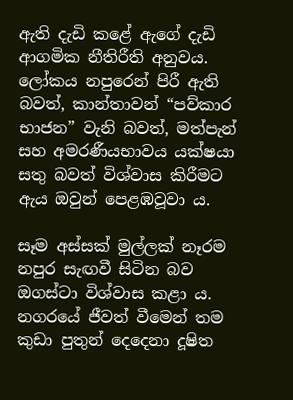ඇති දැඩි කළේ ඇගේ දැඩි ආගමික නීතිරීති අනුවය. ලෝකය නපුරෙන් පිරී ඇති බවත්, කාන්තාවන් “පව්කාර භාජන” වැනි බවත්, මත්පැන් සහ අමරණීයභාවය යක්ෂයා සතු බවත් විශ්වාස කිරීමට ඇය ඔවුන් පෙළඹවූවා ය.

සෑම අස්සක් මුල්ලක් නෑරම නපුර සැඟවී සිටින බව ඔගස්ටා විශ්වාස කළා ය. නගරයේ ජීවත් වීමෙන් තම කුඩා පුතුන් දෙදෙනා දූෂිත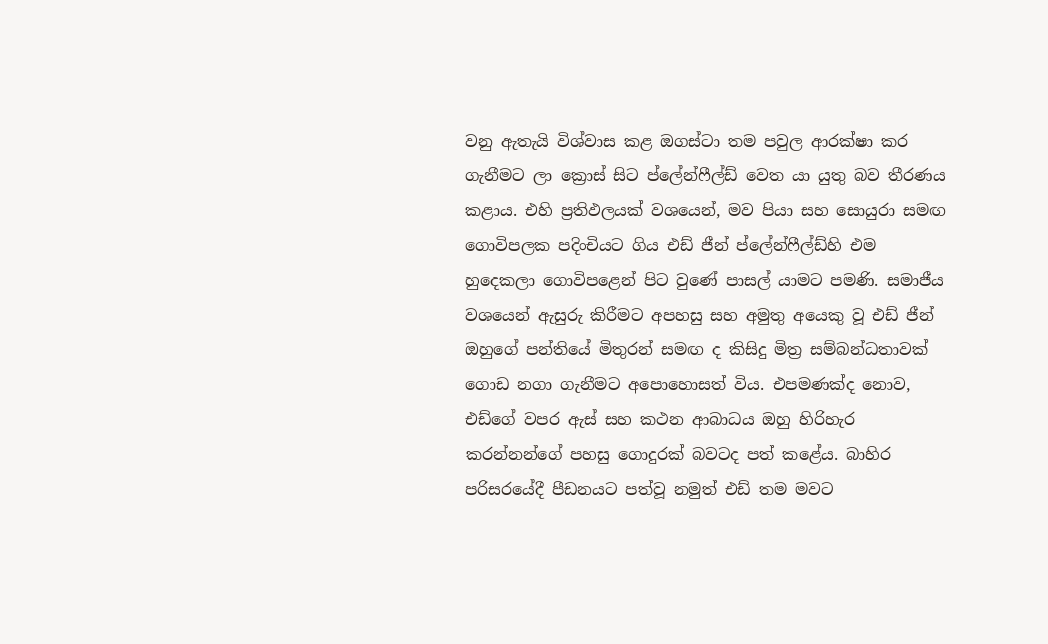වනු ඇතැයි විශ්වාස කළ ඔගස්ටා තම පවුල ආරක්ෂා කර ගැනීමට ලා ක්‍රොස් සිට ප්ලේන්ෆීල්ඩ් වෙත යා යුතු බව තීරණය කළාය. එහි ප්‍රතිඵලයක් වශයෙන්, මව පියා සහ සොයුරා සමඟ ගොවිපලක පදිංචියට ගිය එඩ් ජීන් ප්ලේන්ෆීල්ඩ්හි එම හුදෙකලා ගොවිපළෙන් පිට වුණේ පාසල් යාමට පමණි. සමාජීය වශයෙන් ඇසුරු කිරීමට අපහසු සහ අමුතු අයෙකු වූ එඩ් ජීන් ඔහුගේ පන්තියේ මිතුරන් සමඟ ද කිසිදු මිත්‍ර සම්බන්ධතාවක් ගොඩ නගා ගැනීමට අපොහොසත් විය. එපමණක්ද නොව, එඩ්ගේ වපර ඇස් සහ කථන ආබාධය ඔහු හිරිහැර කරන්නන්ගේ පහසු ගොදුරක් බවටද පත් කළේය. බාහිර පරිසරයේදී පීඩනයට පත්වූ නමුත් එඩ් තම මවට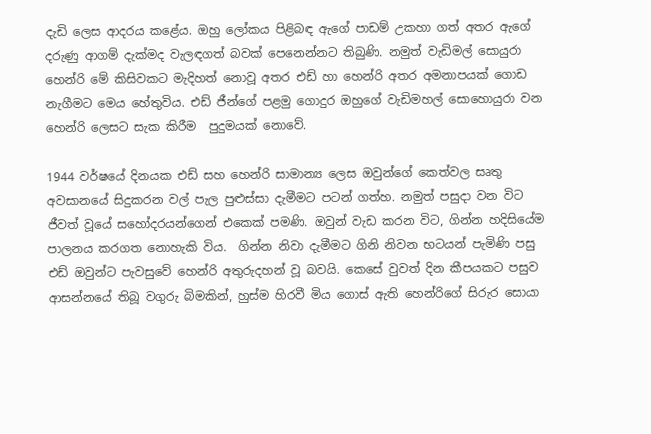දැඩි ලෙස ආදරය කළේය. ඔහු ලෝකය පිළිබඳ ඇගේ පාඩම් උකහා ගත් අතර ඇගේ දරුණු ආගම් දැක්මද වැලඳගත් බවක් පෙනෙන්නට තිබුණි. නමුත් වැඩිමල් සොයුරා හෙන්රි මේ කිසිවකට මැදිහත් නොවූ අතර එඩ් හා හෙන්රි අතර අමනාපයක් ගොඩ නැගීමට මෙය හේතුවිය. එඩ් ජීන්ගේ පළමු ගොදුර ඔහුගේ වැඩිමහල් සොහොයුරා වන හෙන්රි ලෙසට සැක කිරීම  පුදුමයක් නොවේ.

1944 වර්ෂයේ දිනයක එඩ් සහ හෙන්රි සාමාන්‍ය ලෙස ඔවුන්ගේ කෙත්වල සෘතු අවසානයේ සිදුකරන වල් පැල පුළුස්සා දැමීමට පටන් ගත්හ. නමුත් පසුදා වන විට ජීවත් වූයේ සහෝදරයන්ගෙන් එකෙක් පමණි. ඔවුන් වැඩ කරන විට, ගින්න හදිසියේම පාලනය කරගත නොහැකි විය.  ගින්න නිවා දැමීමට ගිනි නිවන භටයන් පැමිණි පසු එඩ් ඔවුන්ට පැවසුවේ හෙන්රි අතුරුදහන් වූ බවයි. කෙසේ වුවත් දින කීපයකට පසුව ආසන්නයේ තිබූ වගුරු බිමකින්, හුස්ම හිරවී මිය ගොස් ඇති හෙන්රිගේ සිරුර සොයා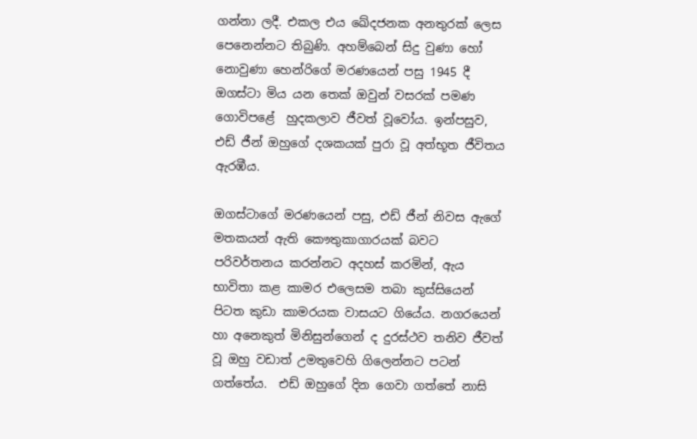ගන්නා ලදී. එකල එය ඛේදජනක අනතුරක් ලෙස පෙනෙන්නට තිබුණි. අහම්බෙන් සිදු වුණා හෝ නොවුණා හෙන්රිගේ මරණයෙන් පසු 1945 දී ඔගස්ටා මිය යන තෙක් ඔවුන් වසරක් පමණ ගොවිපළේ  හුදකලාව ජීවත් වූවෝය. ඉන්පසුව, එඩ් ජීන් ඔහුගේ දශකයක් පුරා වූ අත්භූත ජීවිතය ඇරඹීය.

ඔගස්ටාගේ මරණයෙන් පසු, එඩ් ජීන් නිවස ඇගේ මතකයන් ඇති කෞතුකාගාරයක් බවට පරිවර්තනය කරන්නට අදහස් කරමින්, ඇය භාවිතා කළ කාමර එලෙසම තබා කුස්සියෙන් පිටත කුඩා කාමරයක වාසයට ගියේය. නගරයෙන් හා අනෙකුත් මිනිසුන්ගෙන් ද දුරස්ථව තනිව ජීවත් වූ ඔහු වඩාත් උමතුවෙහි ගිලෙන්නට පටන් ගත්තේය.  එඩ් ඔහුගේ දින ගෙවා ගත්තේ නාසි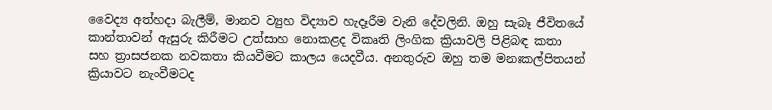වෛද්‍ය අත්හදා බැලීම්, මානව ව්‍යුහ විද්‍යාව හැදෑරීම වැනි දේවලිනි. ඔහු සැබෑ ජීවිතයේ කාන්තාවන් ඇසුරු කිරීමට උත්සාහ නොකළද විකෘති ලිංගික ක්‍රියාවලි පිළිබඳ කතා සහ ත්‍රාසජනක නවකතා කියවීමට කාලය යෙදවීය. අනතුරුව ඔහු තම මනඃකල්පිතයන් ක්‍රියාවට නැංවීමටද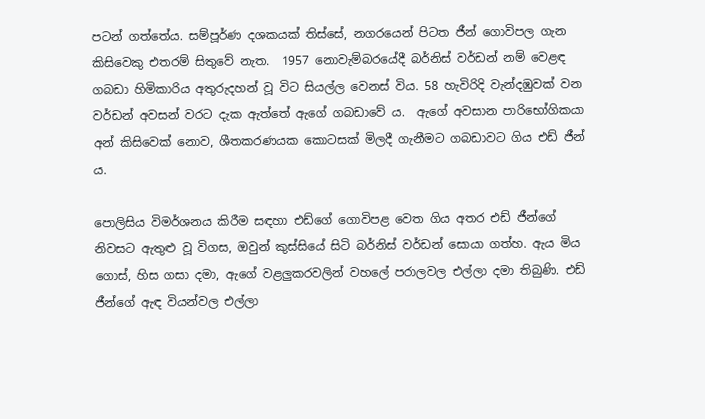පටන් ගත්තේය. සම්පූර්ණ දශකයක් තිස්සේ, නගරයෙන් පිටත ජීන් ගොවිපල ගැන කිසිවෙකු එතරම් සිතුවේ නැත.  1957 නොවැම්බරයේදී බර්නිස් වර්ඩන් නම් වෙළඳ ගබඩා හිමිකාරිය අතුරුදහන් වූ විට සියල්ල වෙනස් විය. 58 හැවිරිදි වැන්දඹුවක් වන වර්ඩන් අවසන් වරට දැක ඇත්තේ ඇගේ ගබඩාවේ ය.  ඇගේ අවසාන පාරිභෝගිකයා අන් කිසිවෙක් නොව, ශීතකරණයක කොටසක් මිලදී ගැනීමට ගබඩාවට ගිය එඩ් ජීන් ය.

පොලිසිය විමර්ශනය කිරීම සඳහා එඩ්ගේ ගොවිපළ වෙත ගිය අතර එඩ් ජීන්ගේ නිවසට ඇතුළු වූ විගස, ඔවුන් කුස්සියේ සිටි බර්නිස් වර්ඩන් සොයා ගත්හ. ඇය මිය ගොස්, හිස ගසා දමා, ඇගේ වළලුකරවලින් වහලේ පරාලවල එල්ලා දමා තිබුණි. එඩ් ජීන්ගේ ඇඳ වියන්වල එල්ලා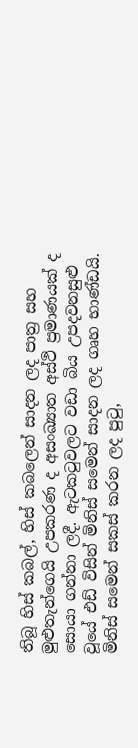තිබූ හිස් කබල්, හිස් කබලෙන් සාදන ලද පාත්‍ර සහ මුළුතැන්ගෙයි උපකරණ ද අසංඛ්‍යාත අස්ථි ප්‍රමාණයක් ද සොයා ගන්නා ලදී. ඇටකටුවලට වඩා බිය උපදවනසුළු වූයේ එඩ් විසින් මිනිස් සමෙන් සාදන ලද ගෘහ භාණ්ඩයි. මිනිස් සමෙන් සකස් කරන ලද පුටු,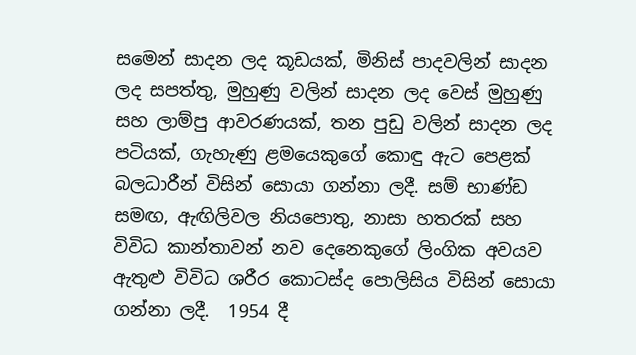සමෙන් සාදන ලද කූඩයක්, මිනිස් පාදවලින් සාදන ලද සපත්තු, මුහුණු වලින් සාදන ලද වෙස් මුහුණු සහ ලාම්පු ආවරණයක්, තන පුඩු වලින් සාදන ලද පටියක්, ගැහැණු ළමයෙකුගේ කොඳු ඇට පෙළක් බලධාරීන් විසින් සොයා ගන්නා ලදී. සම් භාණ්ඩ සමඟ, ඇඟිලිවල නියපොතු, නාසා හතරක් සහ විවිධ කාන්තාවන් නව දෙනෙකුගේ ලිංගික අවයව ඇතුළු විවිධ ශරීර කොටස්ද පොලිසිය විසින් සොයා ගන්නා ලදී.  1954 දී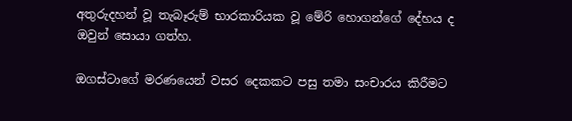අතුරුදහන් වූ තැබෑරුම් භාරකාරියක වූ මේරි හොගන්ගේ දේහය ද ඔවුන් සොයා ගත්හ.

ඔගස්ටාගේ මරණයෙන් වසර දෙකකට පසු තමා සංචාරය කිරීමට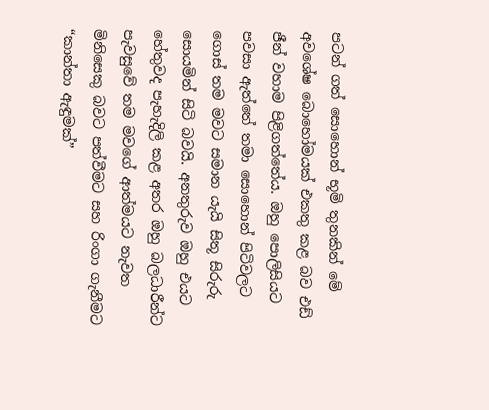පටන් ගත් සොහොන් භූමි තුනකින් මේ අවශේෂ බොහෝමයක් එකතු කළ බව එඩ් ජීන් වහාම පිළිගත්තේය. ඔහු පොලිසියට පවසා ඇත්තේ තමා සොහොන් පිටිවලට ගොස් තම මවට සමාන යැයි සිතූ සිරුරු සොයමින් සිටි බවයි. අනතුරුව ඔහු එයට හේතුවද පැහැදිලි කළ අතර ඔහු බලධාරීන්ට පැවසුවේ තම මවගේ ආත්මයට නැවත මිනිසෙකු බවට පත්වීමට සහ රිංගා ගැනීමට “කාන්තා ඇඳුමක්”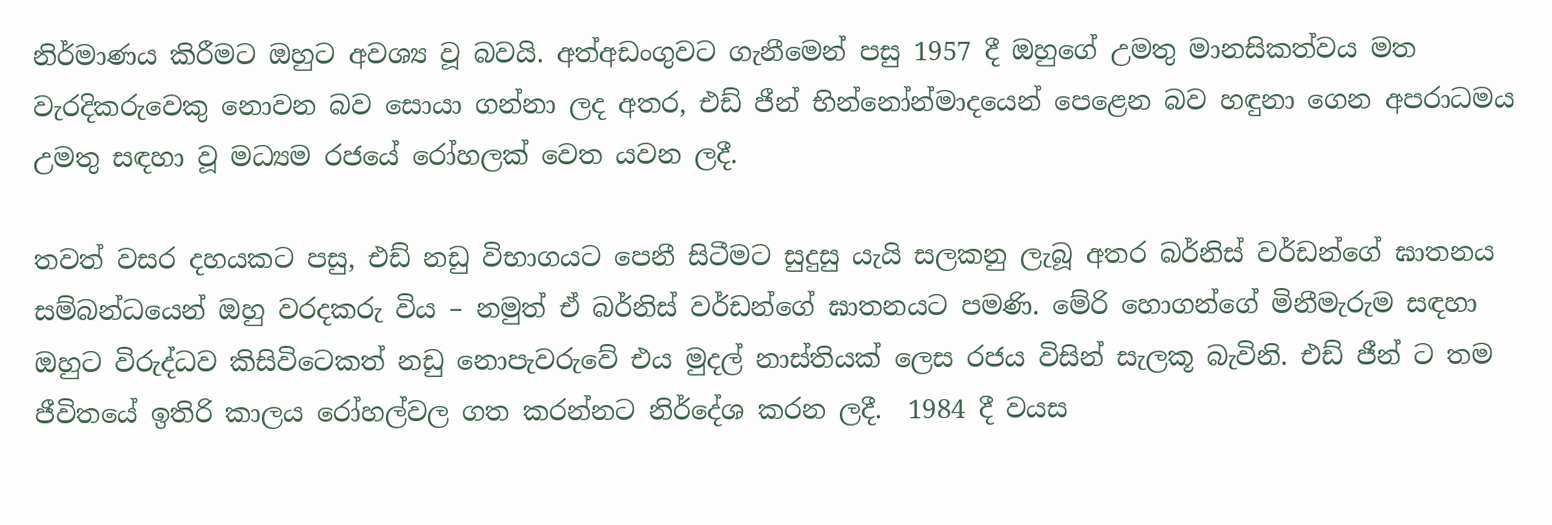නිර්මාණය කිරීමට ඔහුට අවශ්‍ය වූ බවයි. අත්අඩංගුවට ගැනීමෙන් පසු 1957 දී ඔහුගේ උමතු මානසිකත්වය මත වැරදිකරුවෙකු නොවන බව සොයා ගන්නා ලද අතර, එඩ් ජීන් භින්නෝන්මාදයෙන් පෙළෙන බව හඳුනා ගෙන අපරාධමය උමතු සඳහා වූ මධ්‍යම රජයේ රෝහලක් වෙත යවන ලදී.

තවත් වසර දහයකට පසු, එඩ් නඩු විභාගයට පෙනී සිටීමට සුදුසු යැයි සලකනු ලැබූ අතර බර්නිස් වර්ඩන්ගේ ඝාතනය සම්බන්ධයෙන් ඔහු වරදකරු විය – නමුත් ඒ බර්නිස් වර්ඩන්ගේ ඝාතනයට පමණි. මේරි හොගන්ගේ මිනීමැරුම සඳහා ඔහුට විරුද්ධව කිසිවිටෙකත් නඩු නොපැවරුවේ එය මුදල් නාස්තියක් ලෙස රජය විසින් සැලකූ බැවිනි. එඩ් ජීන් ට තම ජීවිතයේ ඉතිරි කාලය රෝහල්වල ගත කරන්නට නිර්දේශ කරන ලදී.  1984 දී වයස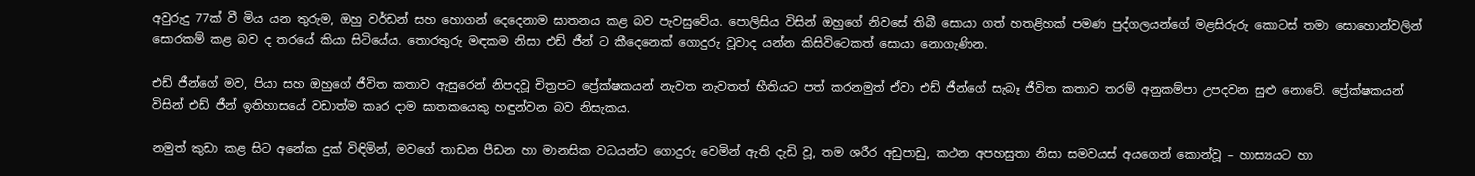අවුරුදු 77ක් වී මිය යන තුරුම, ඔහු වර්ඩන් සහ හොගන් දෙදෙනාම ඝාතනය කළ බව පැවසුවේය. පොලිසිය විසින් ඔහුගේ නිවසේ තිබී සොයා ගත් හතළිහක් පමණ පුද්ගලයන්ගේ මළසිරුරු කොටස් තමා සොහොන්වලින් සොරකම් කළ බව ද තරයේ කියා සිටියේය. තොරතුරු මඳකම නිසා එඩ් ජීන් ට කීදෙනෙක් ගොදුරු වූවාද යන්න කිසිවිටෙකත් සොයා නොගැණින.

එඩ් ජීන්ගේ මව, පියා සහ ඔහුගේ ජීවිත කතාව ඇසුරෙන් නිපදවූ චිත්‍රපට ප්‍රේක්ෂකයන් නැවත නැවතත් භීතියට පත් කරනමුත් ඒවා එඩ් ජීන්ගේ සැබෑ ජීවිත කතාව තරම් අනුකම්පා උපදවන සුළු නොවේ. ප්‍රේක්ෂකයන් විසින් එඩ් ජීන් ඉතිහාසයේ වඩාත්ම කෘර දාම ඝාතකයෙකු හඳුන්වන බව නිසැකය.

නමුත් කුඩා කළ සිට අනේක දුක් විඳිමින්, මවගේ තාඩන පීඩන හා මානසික වධයන්ට ගොදුරු වෙමින් ඇති දැඩි වූ, තම ශරීර අඩුපාඩු, කථන අපහසුතා නිසා සමවයස් අයගෙන් කොන්වූ – හාස්‍යයට හා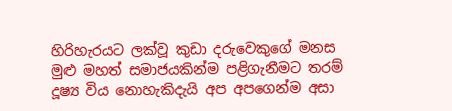හිරිහැරයට ලක්වූ කුඩා දරුවෙකුගේ මනස මුළු මහත් සමාජයකින්ම පළිගැනීමට තරම් දූෂ්‍ය විය නොහැකිදැයි අප අපගෙන්ම අසා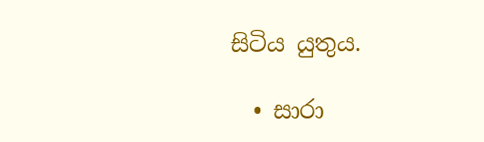සිටිය යුතුය.

  • සාරා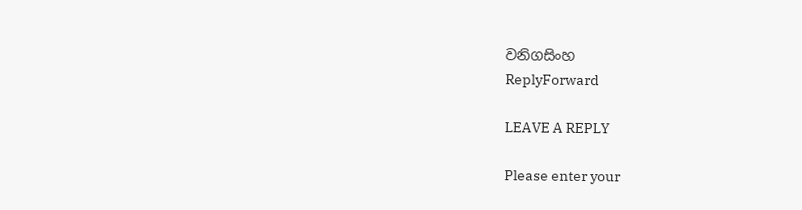වනිගසිංහ
ReplyForward

LEAVE A REPLY

Please enter your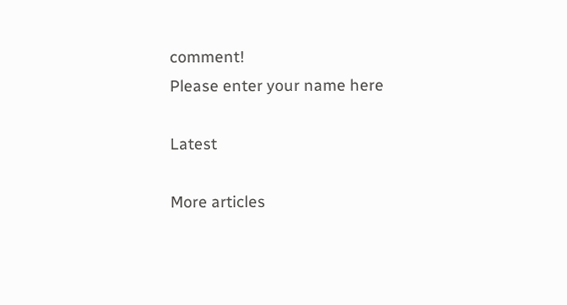comment!
Please enter your name here

Latest

More articles